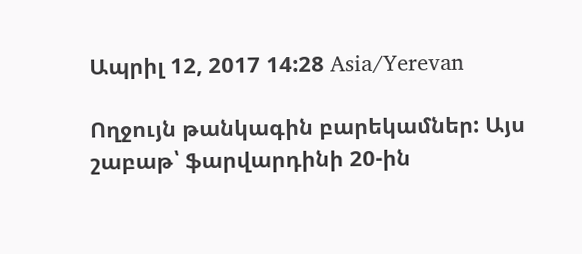Ապրիլ 12, 2017 14:28 Asia/Yerevan

Ողջույն թանկագին բարեկամներ: Այս շաբաթ՝ ֆարվարդինի 20-ին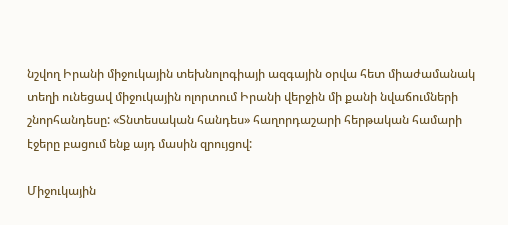նշվող Իրանի միջուկային տեխնոլոգիայի ազգային օրվա հետ միաժամանակ տեղի ունեցավ միջուկային ոլորտում Իրանի վերջին մի քանի նվաճումների շնորհանդեսը: «Տնտեսական հանդես» հաղորդաշարի հերթական համարի էջերը բացում ենք այդ մասին զրույցով:

Միջուկային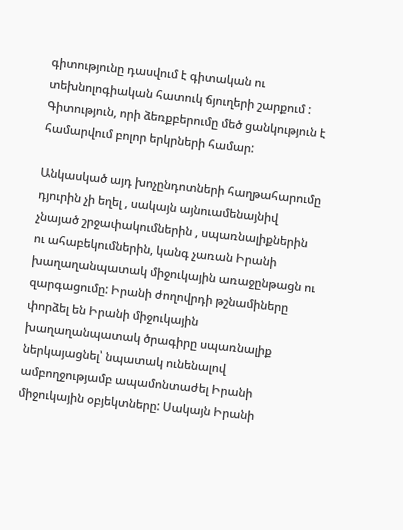գիտությունը դասվում է գիտական ու տեխնոլոգիական հատուկ ճյուղերի շարքում : Գիտություն, որի ձեռքբերումը մեծ ցանկություն է համարվում բոլոր երկրների համար:

Անկասկած այդ խոչընդոտների հաղթահարումը դյուրին չի եղել , սակայն այնուամենայնիվ չնայած շրջափակումներին , սպառնալիքներին ու ահաբեկումներին, կանգ չառան Իրանի խաղաղանպատակ միջուկային առաջընթացն ու զարգացումը: Իրանի ժողովրդի թշնամիները փորձել են Իրանի միջուկային խաղաղանպատակ ծրագիրը սպառնալիք ներկայացնել՝ նպատակ ունենալով ամբողջությամբ ապամոնտաժել Իրանի միջուկային օբյեկտները: Սակայն Իրանի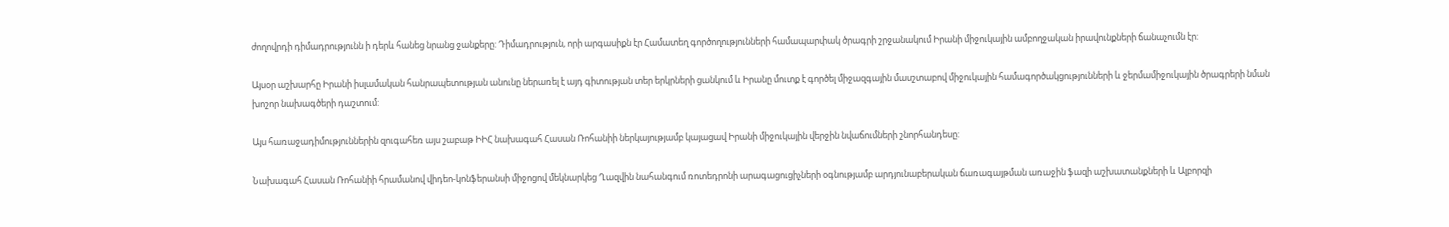ժողովրդի դիմադրությունն ի դերև հանեց նրանց ջանքերը: Դիմադրություն, որի արգասիքն էր Համատեղ գործողությունների համապարփակ ծրագրի շրջանակում Իրանի միջուկային ամբողջական իրավունքների ճանաչումն էր:

Այսօր աշխարհը Իրանի իսլամական հանրապետության անունը ներառել է այդ գիտության տեր երկրների ցանկում և Իրանը մուտք է գործել միջազգային մասշտաբով միջուկային համագործակցությունների և ջերմամիջուկային ծրագրերի նման խոշոր նախագծերի դաշտում:

Այս հառաջադիմություններին զուգահեռ այս շաբաթ ԻԻՀ նախագահ Հասան Ռոհանիի ներկայությամբ կայացավ Իրանի միջուկային վերջին նվաճումների շնորհանդեսը:

Նախագահ Հասան Ռոհանիի հրամանով վիդեո-կոնֆերանսի միջոցով մեկնարկեց Ղազվին նահանգում ռոտեդրոնի արագացուցիչների օգնությամբ արդյունաբերական ճառագայթման առաջին ֆազի աշխատանքների և Ալբորզի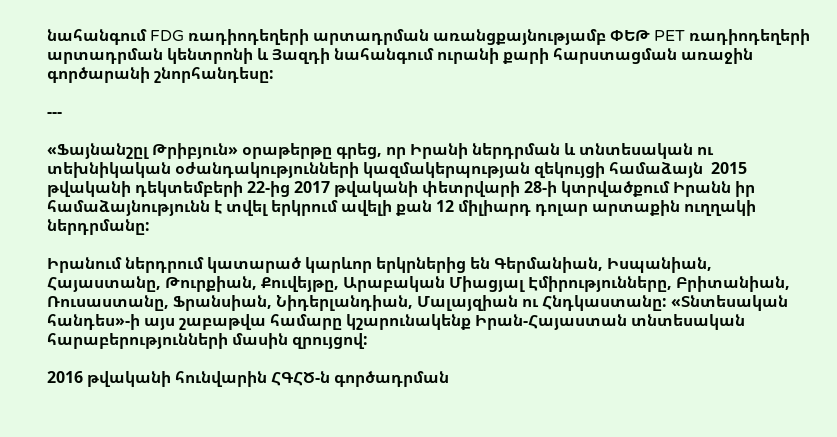նահանգում FDG ռադիոդեղերի արտադրման առանցքայնությամբ ՓԵԹ PET ռադիոդեղերի արտադրման կենտրոնի և Յազդի նահանգում ուրանի քարի հարստացման առաջին գործարանի շնորհանդեսը:

---

«Ֆայնանշըլ Թրիբյուն» օրաթերթը գրեց, որ Իրանի ներդրման և տնտեսական ու տեխնիկական օժանդակությունների կազմակերպության զեկույցի համաձայն  2015 թվականի դեկտեմբերի 22-ից 2017 թվականի փետրվարի 28-ի կտրվածքում Իրանն իր համաձայնությունն է տվել երկրում ավելի քան 12 միլիարդ դոլար արտաքին ուղղակի ներդրմանը:

Իրանում ներդրում կատարած կարևոր երկրներից են Գերմանիան, Իսպանիան, Հայաստանը, Թուրքիան, Քուվեյթը, Արաբական Միացյալ Էմիրությունները, Բրիտանիան, Ռուսաստանը, Ֆրանսիան, Նիդերլանդիան, Մալայզիան ու Հնդկաստանը: «Տնտեսական հանդես»-ի այս շաբաթվա համարը կշարունակենք Իրան-Հայաստան տնտեսական հարաբերությունների մասին զրույցով:

2016 թվականի հունվարին ՀԳՀԾ-ն գործադրման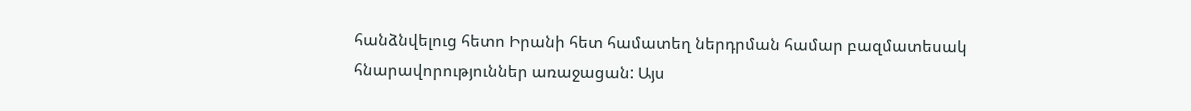հանձնվելուց հետո Իրանի հետ համատեղ ներդրման համար բազմատեսակ հնարավորություններ առաջացան: Այս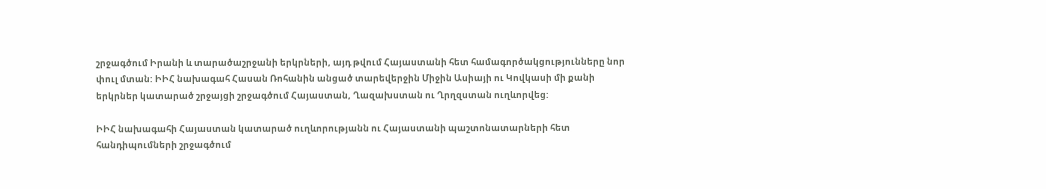շրջագծում Իրանի և տարածաշրջանի երկրների, այդ թվում Հայաստանի հետ համագործակցությունները նոր փուլ մտան: ԻԻՀ նախագահ Հասան Ռոհանին անցած տարեվերջին Միջին Ասիայի ու Կովկասի մի քանի երկրներ կատարած շրջայցի շրջագծում Հայաստան, Ղազախստան ու Ղրղզստան ուղևորվեց:

ԻԻՀ նախագահի Հայաստան կատարած ուղևորությանն ու Հայաստանի պաշտոնատարների հետ հանդիպումների շրջագծում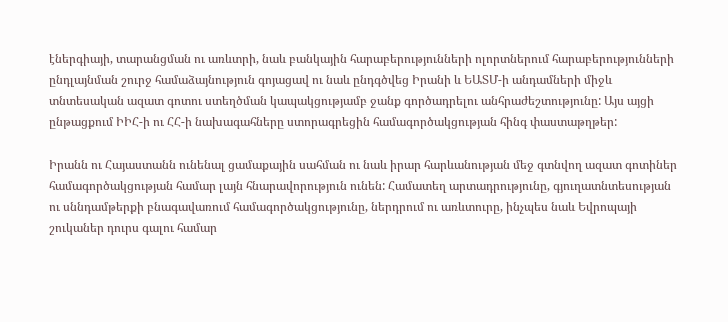էներգիայի, տարանցման ու առևտրի, նաև բանկային հարաբերությունների ոլորտներում հարաբերությունների ընդլայնման շուրջ համաձայնություն գոյացավ ու նաև ընդգծվեց Իրանի և ԵԱՏՄ-ի անդամների միջև տնտեսական ազատ գոտու ստեղծման կապակցությամբ ջանք գործադրելու անհրաժեշտությունը: Այս այցի ընթացքում ԻԻՀ-ի ու ՀՀ-ի նախագահները ստորագրեցին համագործակցության հինգ փաստաթղթեր:

Իրանն ու Հայաստանն ունենալ ցամաքային սահման ու նաև իրար հարևանության մեջ գտնվող ազատ գոտիներ համագործակցության համար լայն հնարավորություն ունեն: Համատեղ արտադրությունը, գյուղատնտեսության ու սննդամթերքի բնագավառում համագործակցությունը, ներդրում ու առևտուրը, ինչպես նաև Եվրոպայի շուկաներ դուրս գալու համար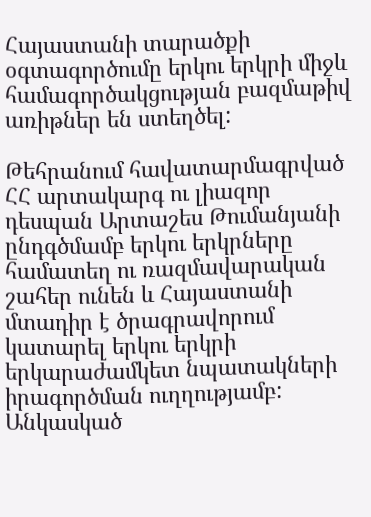Հայաստանի տարածքի օգտագործումը երկու երկրի միջև համագործակցության բազմաթիվ առիթներ են ստեղծել:

Թեհրանում հավատարմագրված ՀՀ արտակարգ ու լիազոր դեսպան Արտաշես Թումանյանի ընդգծմամբ երկու երկրները համատեղ ու ռազմավարական շահեր ունեն և Հայաստանի մտադիր է ծրագրավորում կատարել երկու երկրի երկարաժամկետ նպատակների իրագործման ուղղությամբ: Անկասկած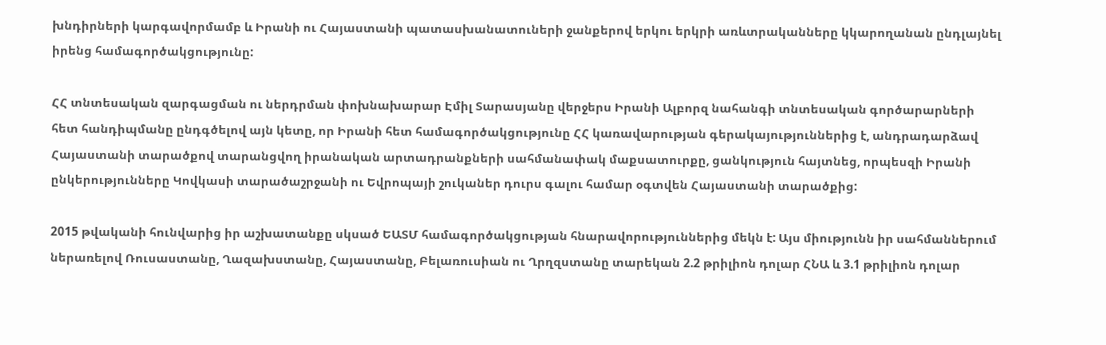խնդիրների կարգավորմամբ և Իրանի ու Հայաստանի պատասխանատուների ջանքերով երկու երկրի առևտրականները կկարողանան ընդլայնել իրենց համագործակցությունը:

ՀՀ տնտեսական զարգացման ու ներդրման փոխնախարար Էմիլ Տարասյանը վերջերս Իրանի Ալբորզ նահանգի տնտեսական գործարարների հետ հանդիպմանը ընդգծելով այն կետը, որ Իրանի հետ համագործակցությունը ՀՀ կառավարության գերակայություններից է, անդրադարձավ Հայաստանի տարածքով տարանցվող իրանական արտադրանքների սահմանափակ մաքսատուրքը, ցանկություն հայտնեց, որպեսզի Իրանի ընկերությունները Կովկասի տարածաշրջանի ու Եվրոպայի շուկաներ դուրս գալու համար օգտվեն Հայաստանի տարածքից:

2015 թվականի հունվարից իր աշխատանքը սկսած ԵԱՏՄ համագործակցության հնարավորություններից մեկն է: Այս միությունն իր սահմաններում ներառելով Ռուսաստանը, Ղազախստանը, Հայաստանը, Բելառուսիան ու Ղրղզստանը տարեկան 2.2 թրիլիոն դոլար ՀՆԱ և 3.1 թրիլիոն դոլար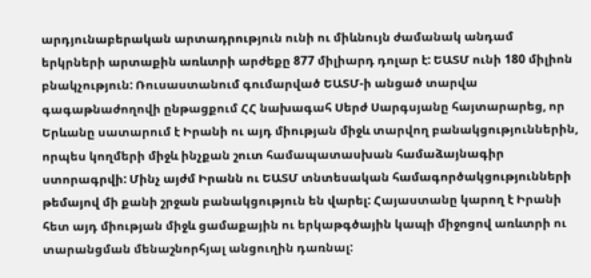արդյունաբերական արտադրություն ունի ու միևնույն ժամանակ անդամ երկրների արտաքին առևտրի արժեքը 877 միլիարդ դոլար է: ԵԱՏՄ ունի 180 միլիոն բնակչություն: Ռուսաստանում գումարված ԵԱՏՄ-ի անցած տարվա գագաթնաժողովի ընթացքում ՀՀ նախագահ Սերժ Սարգսյանը հայտարարեց, որ Երևանը սատարում է Իրանի ու այդ միության միջև տարվող բանակցություններին, որպես կողմերի միջև ինչքան շուտ համապատասխան համաձայնագիր ստորագրվի: Մինչ այժմ Իրանն ու ԵԱՏՄ տնտեսական համագործակցությունների թեմայով մի քանի շրջան բանակցություն են վարել: Հայաստանը կարող է Իրանի հետ այդ միության միջև ցամաքային ու երկաթգծային կապի միջոցով առևտրի ու տարանցման մենաշնորհյալ անցուղին դառնալ: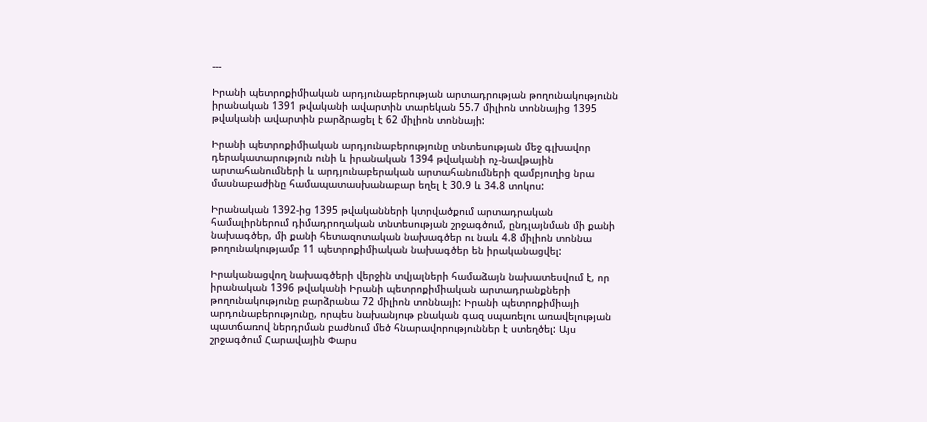---

Իրանի պետրոքիմիական արդյունաբերության արտադրության թողունակությունն իրանական 1391 թվականի ավարտին տարեկան 55.7 միլիոն տոննայից 1395 թվականի ավարտին բարձրացել է 62 միլիոն տոննայի:

Իրանի պետրոքիմիական արդյունաբերությունը տնտեսության մեջ գլխավոր դերակատարություն ունի և իրանական 1394 թվականի ոչ-նավթային արտահանումների և արդյունաբերական արտահանումների զամբյուղից նրա մասնաբաժինը համապատասխանաբար եղել է 30.9 և 34.8 տոկոս:

Իրանական 1392-ից 1395 թվականների կտրվածքում արտադրական համալիրներում դիմադրողական տնտեսության շրջագծում, ընդլայնման մի քանի նախագծեր, մի քանի հետազոտական նախագծեր ու նաև 4.8 միլիոն տոննա թողունակությամբ 11 պետրոքիմիական նախագծեր են իրականացվել:

Իրականացվող նախագծերի վերջին տվյալների համաձայն նախատեսվում է, որ իրանական 1396 թվականի Իրանի պետրոքիմիական արտադրանքների թողունակությունը բարձրանա 72 միլիոն տոննայի: Իրանի պետրոքիմիայի արդունաբերությունը, որպես նախանյութ բնական գազ սպառելու առավելության պատճառով ներդրման բաժնում մեծ հնարավորություններ է ստեղծել: Այս շրջագծում Հարավային Փարս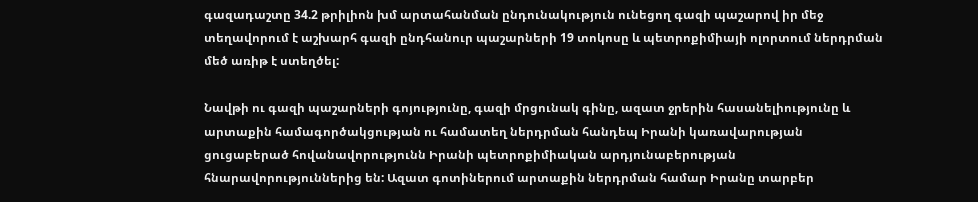գազադաշտը 34.2 թրիլիոն խմ արտահանման ընդունակություն ունեցող գազի պաշարով իր մեջ տեղավորում է աշխարհ գազի ընդհանուր պաշարների 19 տոկոսը և պետրոքիմիայի ոլորտում ներդրման մեծ առիթ է ստեղծել:

Նավթի ու գազի պաշարների գոյությունը, գազի մրցունակ գինը, ազատ ջրերին հասանելիությունը և արտաքին համագործակցության ու համատեղ ներդրման հանդեպ Իրանի կառավարության ցուցաբերած հովանավորությունն Իրանի պետրոքիմիական արդյունաբերության հնարավորություններից են: Ազատ գոտիներում արտաքին ներդրման համար Իրանը տարբեր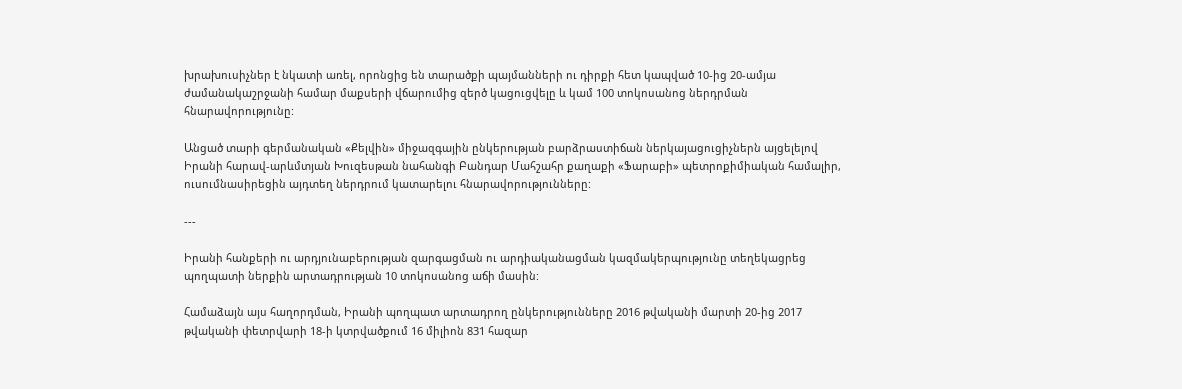խրախուսիչներ է նկատի առել, որոնցից են տարածքի պայմանների ու դիրքի հետ կապված 10-ից 20-ամյա ժամանակաշրջանի համար մաքսերի վճարումից զերծ կացուցվելը և կամ 100 տոկոսանոց ներդրման հնարավորությունը:

Անցած տարի գերմանական «Քելվին» միջազգային ընկերության բարձրաստիճան ներկայացուցիչներն այցելելով Իրանի հարավ-արևմտյան Խուզեսթան նահանգի Բանդար Մահշահր քաղաքի «Ֆարաբի» պետրոքիմիական համալիր, ուսումնասիրեցին այդտեղ ներդրում կատարելու հնարավորությունները:

---

Իրանի հանքերի ու արդյունաբերության զարգացման ու արդիականացման կազմակերպությունը տեղեկացրեց պողպատի ներքին արտադրության 10 տոկոսանոց աճի մասին:

Համաձայն այս հաղորդման, Իրանի պողպատ արտադրող ընկերությունները 2016 թվականի մարտի 20-ից 2017 թվականի փետրվարի 18-ի կտրվածքում 16 միլիոն 831 հազար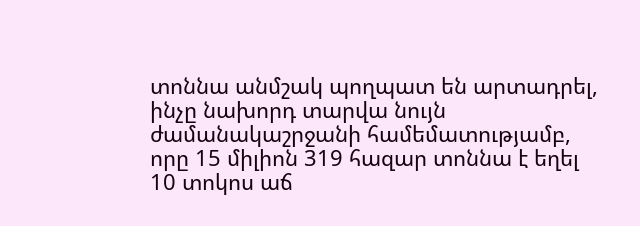տոննա անմշակ պողպատ են արտադրել, ինչը նախորդ տարվա նույն ժամանակաշրջանի համեմատությամբ, որը 15 միլիոն 319 հազար տոննա է եղել 10 տոկոս աճ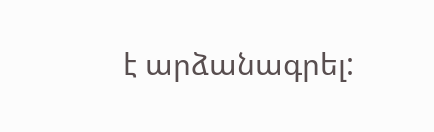է արձանագրել: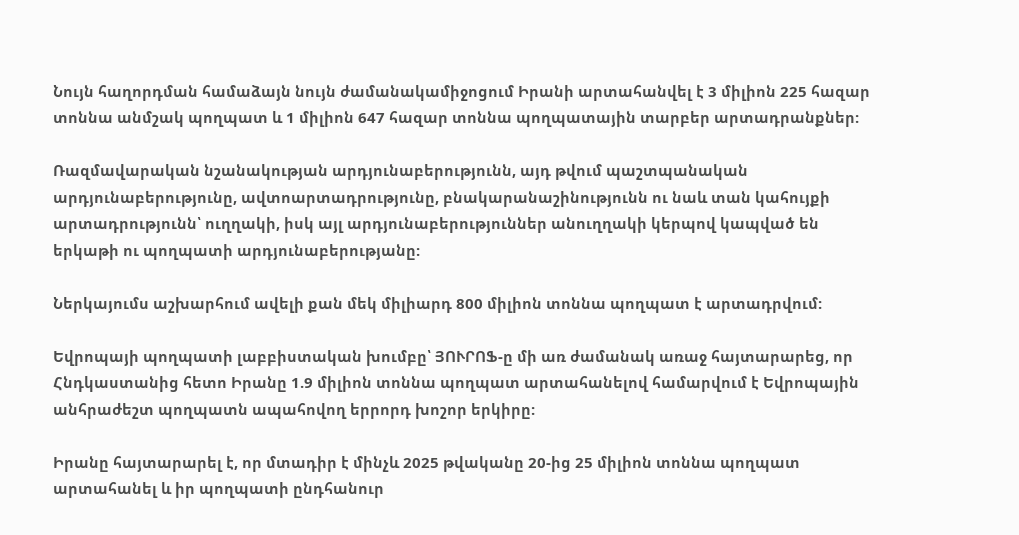Նույն հաղորդման համաձայն նույն ժամանակամիջոցում Իրանի արտահանվել է 3 միլիոն 225 հազար տոննա անմշակ պողպատ և 1 միլիոն 647 հազար տոննա պողպատային տարբեր արտադրանքներ:

Ռազմավարական նշանակության արդյունաբերությունն, այդ թվում պաշտպանական արդյունաբերությունը, ավտոարտադրությունը, բնակարանաշինությունն ու նաև տան կահույքի արտադրությունն՝ ուղղակի, իսկ այլ արդյունաբերություններ անուղղակի կերպով կապված են երկաթի ու պողպատի արդյունաբերությանը:

Ներկայումս աշխարհում ավելի քան մեկ միլիարդ 800 միլիոն տոննա պողպատ է արտադրվում:

Եվրոպայի պողպատի լաբբիստական խումբը՝ ՅՈՒՐՈՖ-ը մի առ ժամանակ առաջ հայտարարեց, որ Հնդկաստանից հետո Իրանը 1.9 միլիոն տոննա պողպատ արտահանելով համարվում է Եվրոպային անհրաժեշտ պողպատն ապահովող երրորդ խոշոր երկիրը:

Իրանը հայտարարել է, որ մտադիր է մինչև 2025 թվականը 20-ից 25 միլիոն տոննա պողպատ արտահանել և իր պողպատի ընդհանուր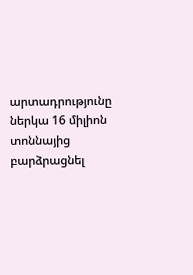արտադրությունը ներկա 16 միլիոն տոննայից բարձրացնել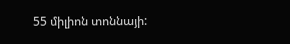55 միլիոն տոննայի: